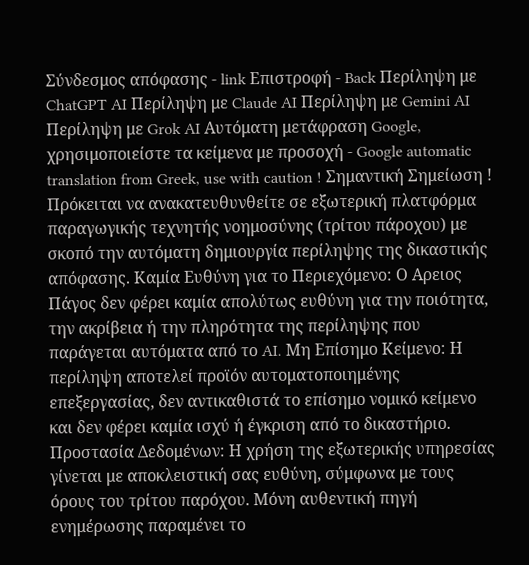Σύνδεσμος απόφασης - link Επιστροφή - Back Περίληψη με ChatGPT AI Περίληψη με Claude AI Περίληψη με Gemini AI Περίληψη με Grok AI Αυτόματη μετάφραση Google, χρησιμοποιείστε τα κείμενα με προσοχή - Google automatic translation from Greek, use with caution ! Σημαντική Σημείωση ! Πρόκειται να ανακατευθυνθείτε σε εξωτερική πλατφόρμα παραγωγικής τεχνητής νοημοσύνης (τρίτου πάροχου) με σκοπό την αυτόματη δημιουργία περίληψης της δικαστικής απόφασης. Καμία Ευθύνη για το Περιεχόμενο: Ο Αρειος Πάγος δεν φέρει καμία απολύτως ευθύνη για την ποιότητα, την ακρίβεια ή την πληρότητα της περίληψης που παράγεται αυτόματα από το AI. Μη Επίσημο Κείμενο: Η περίληψη αποτελεί προϊόν αυτοματοποιημένης επεξεργασίας, δεν αντικαθιστά το επίσημο νομικό κείμενο και δεν φέρει καμία ισχύ ή έγκριση από το δικαστήριο. Προστασία Δεδομένων: Η χρήση της εξωτερικής υπηρεσίας γίνεται με αποκλειστική σας ευθύνη, σύμφωνα με τους όρους του τρίτου παρόχου. Μόνη αυθεντική πηγή ενημέρωσης παραμένει το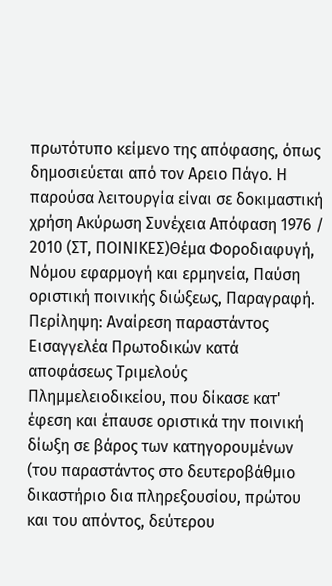πρωτότυπο κείμενο της απόφασης, όπως δημοσιεύεται από τον Αρειο Πάγο. Η παρούσα λειτουργία είναι σε δοκιμαστική χρήση Ακύρωση Συνέχεια Απόφαση 1976 / 2010 (ΣΤ, ΠΟΙΝΙΚΕΣ)Θέμα Φοροδιαφυγή, Νόμου εφαρμογή και ερμηνεία, Παύση οριστική ποινικής διώξεως, Παραγραφή. Περίληψη: Αναίρεση παραστάντος Εισαγγελέα Πρωτοδικών κατά αποφάσεως Τριμελούς Πλημμελειοδικείου, που δίκασε κατ' έφεση και έπαυσε οριστικά την ποινική δίωξη σε βάρος των κατηγορουμένων (του παραστάντος στο δευτεροβάθμιο δικαστήριο δια πληρεξουσίου, πρώτου και του απόντος, δεύτερου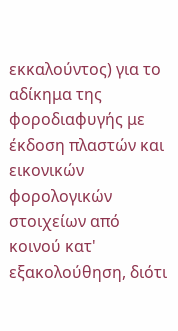εκκαλούντος) για το αδίκημα της φοροδιαφυγής με έκδοση πλαστών και εικονικών φορολογικών στοιχείων από κοινού κατ' εξακολούθηση, διότι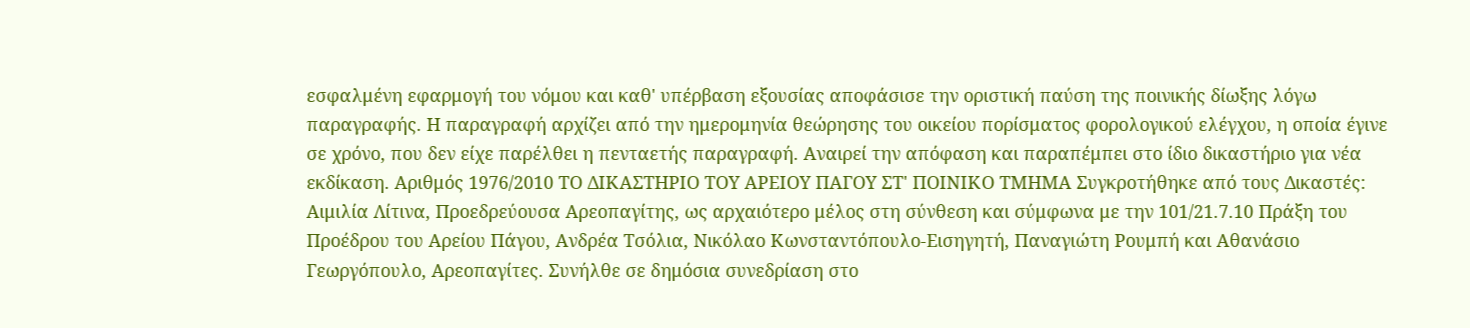εσφαλμένη εφαρμογή του νόμου και καθ' υπέρβαση εξουσίας αποφάσισε την οριστική παύση της ποινικής δίωξης λόγω παραγραφής. Η παραγραφή αρχίζει από την ημερομηνία θεώρησης του οικείου πορίσματος φορολογικού ελέγχου, η οποία έγινε σε χρόνο, που δεν είχε παρέλθει η πενταετής παραγραφή. Αναιρεί την απόφαση και παραπέμπει στο ίδιο δικαστήριο για νέα εκδίκαση. Αριθμός 1976/2010 ΤΟ ΔΙΚΑΣΤΗΡΙΟ ΤΟΥ ΑΡΕΙΟΥ ΠΑΓΟΥ ΣΤ' ΠΟΙΝΙΚΟ ΤΜΗΜΑ Συγκροτήθηκε από τους Δικαστές: Αιμιλία Λίτινα, Προεδρεύουσα Αρεοπαγίτης, ως αρχαιότερο μέλος στη σύνθεση και σύμφωνα με την 101/21.7.10 Πράξη του Προέδρου του Αρείου Πάγου, Ανδρέα Τσόλια, Νικόλαο Κωνσταντόπουλο-Εισηγητή, Παναγιώτη Ρουμπή και Αθανάσιο Γεωργόπουλο, Αρεοπαγίτες. Συνήλθε σε δημόσια συνεδρίαση στο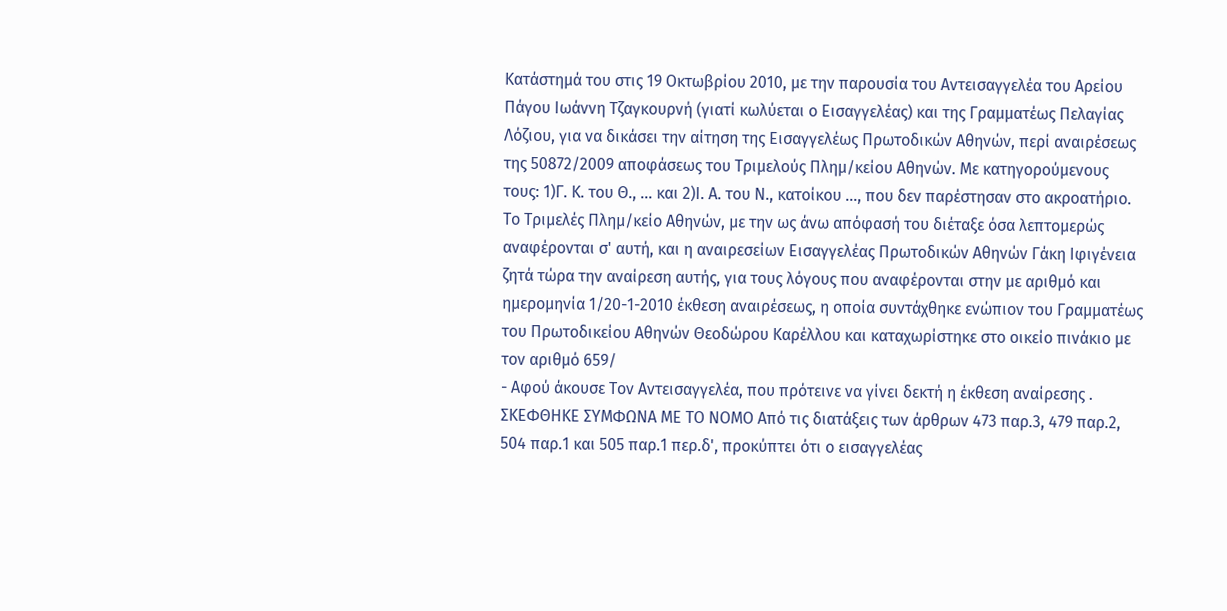Κατάστημά του στις 19 Οκτωβρίου 2010, με την παρουσία του Αντεισαγγελέα του Αρείου Πάγου Ιωάννη Τζαγκουρνή (γιατί κωλύεται ο Εισαγγελέας) και της Γραμματέως Πελαγίας Λόζιου, για να δικάσει την αίτηση της Εισαγγελέως Πρωτοδικών Αθηνών, περί αναιρέσεως της 50872/2009 αποφάσεως του Τριμελούς Πλημ/κείου Αθηνών. Με κατηγορούμενους τους: 1)Γ. Κ. του Θ., ... και 2)Ι. Α. του Ν., κατοίκου ..., που δεν παρέστησαν στο ακροατήριο. Το Τριμελές Πλημ/κείο Αθηνών, με την ως άνω απόφασή του διέταξε όσα λεπτομερώς αναφέρονται σ' αυτή, και η αναιρεσείων Εισαγγελέας Πρωτοδικών Αθηνών Γάκη Ιφιγένεια ζητά τώρα την αναίρεση αυτής, για τους λόγους που αναφέρονται στην με αριθμό και ημερομηνία 1/20-1-2010 έκθεση αναιρέσεως, η οποία συντάχθηκε ενώπιον του Γραμματέως του Πρωτοδικείου Αθηνών Θεοδώρου Καρέλλου και καταχωρίστηκε στο οικείο πινάκιο με τον αριθμό 659/
- Αφού άκουσε Τον Αντεισαγγελέα, που πρότεινε να γίνει δεκτή η έκθεση αναίρεσης . ΣΚΕΦΘΗΚΕ ΣΥΜΦΩΝΑ ΜΕ ΤΟ ΝΟΜΟ Από τις διατάξεις των άρθρων 473 παρ.3, 479 παρ.2, 504 παρ.1 και 505 παρ.1 περ.δ', προκύπτει ότι ο εισαγγελέας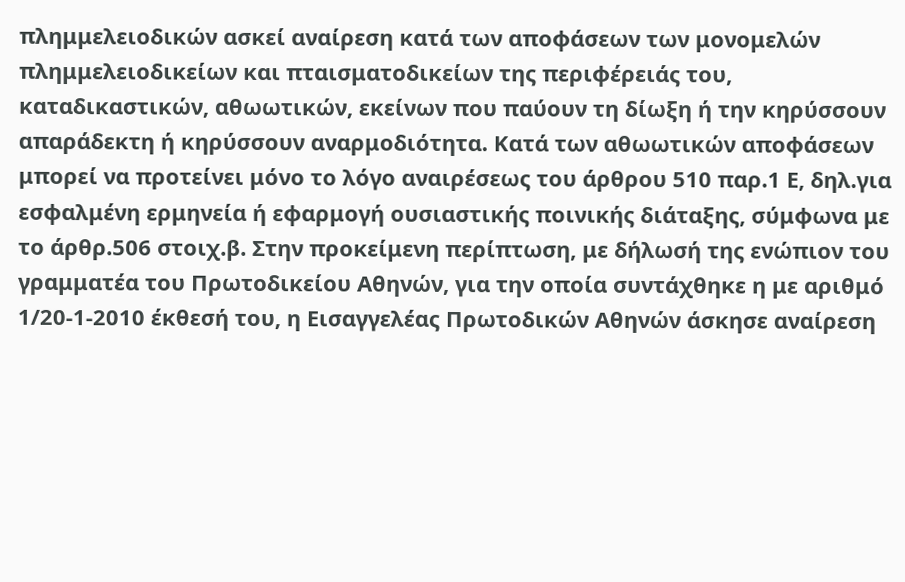πλημμελειοδικών ασκεί αναίρεση κατά των αποφάσεων των μονομελών πλημμελειοδικείων και πταισματοδικείων της περιφέρειάς του, καταδικαστικών, αθωωτικών, εκείνων που παύουν τη δίωξη ή την κηρύσσουν απαράδεκτη ή κηρύσσουν αναρμοδιότητα. Κατά των αθωωτικών αποφάσεων μπορεί να προτείνει μόνο το λόγο αναιρέσεως του άρθρου 510 παρ.1 Ε, δηλ.για εσφαλμένη ερμηνεία ή εφαρμογή ουσιαστικής ποινικής διάταξης, σύμφωνα με το άρθρ.506 στοιχ.β. Στην προκείμενη περίπτωση, με δήλωσή της ενώπιον του γραμματέα του Πρωτοδικείου Αθηνών, για την οποία συντάχθηκε η με αριθμό 1/20-1-2010 έκθεσή του, η Εισαγγελέας Πρωτοδικών Αθηνών άσκησε αναίρεση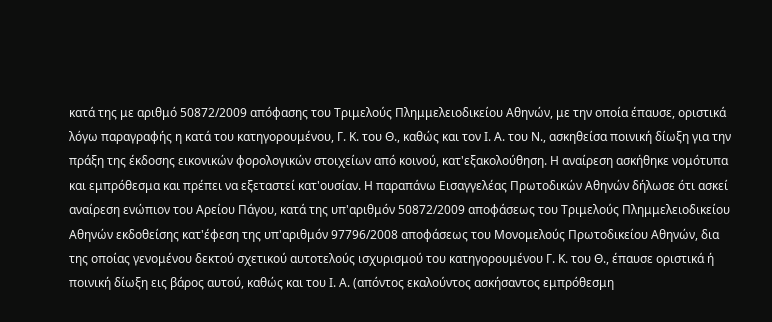κατά της με αριθμό 50872/2009 απόφασης του Τριμελούς Πλημμελειοδικείου Αθηνών, με την οποία έπαυσε, οριστικά λόγω παραγραφής η κατά του κατηγορουμένου, Γ. Κ. του Θ., καθώς και τον Ι. Α. του Ν., ασκηθείσα ποινική δίωξη για την πράξη της έκδοσης εικονικών φορολογικών στοιχείων από κοινού, κατ'εξακολούθηση. Η αναίρεση ασκήθηκε νομότυπα και εμπρόθεσμα και πρέπει να εξεταστεί κατ'ουσίαν. Η παραπάνω Εισαγγελέας Πρωτοδικών Αθηνών δήλωσε ότι ασκεί αναίρεση ενώπιον του Αρείου Πάγου, κατά της υπ'αριθμόν 50872/2009 αποφάσεως του Τριμελούς Πλημμελειοδικείου Αθηνών εκδοθείσης κατ'έφεση της υπ'αριθμόν 97796/2008 αποφάσεως του Μονομελούς Πρωτοδικείου Αθηνών, δια της οποίας γενομένου δεκτού σχετικού αυτοτελούς ισχυρισμού του κατηγορουμένου Γ. Κ. του Θ., έπαυσε οριστικά ή ποινική δίωξη εις βάρος αυτού, καθώς και του Ι. Α. (απόντος εκαλούντος ασκήσαντος εμπρόθεσμη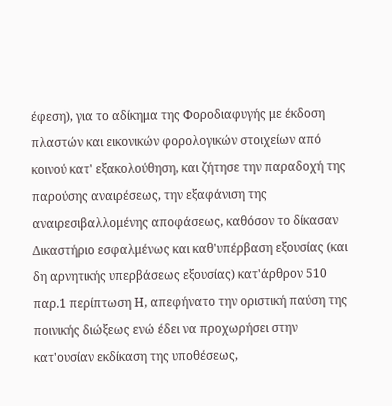έφεση), για το αδίκημα της Φοροδιαφυγής με έκδοση πλαστών και εικονικών φορολογικών στοιχείων από κοινού κατ' εξακολούθηση, και ζήτησε την παραδοχή της παρούσης αναιρέσεως, την εξαφάνιση της αναιρεσιβαλλομένης αποφάσεως, καθόσον το δίκασαν Δικαστήριο εσφαλμένως και καθ'υπέρβαση εξουσίας (και δη αρνητικής υπερβάσεως εξουσίας) κατ'άρθρον 510 παρ.1 περίπτωση Η, απεφήνατο την οριστική παύση της ποινικής διώξεως ενώ έδει να προχωρήσει στην κατ'ουσίαν εκδίκαση της υποθέσεως,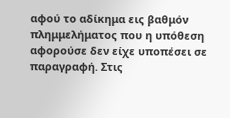αφού το αδίκημα εις βαθμόν πλημμελήματος που η υπόθεση αφορούσε δεν είχε υποπέσει σε παραγραφή. Στις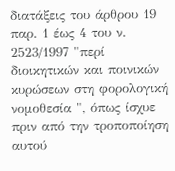διατάξεις του άρθρου 19 παρ. 1 έως 4 του ν. 2523/1997 "περί διοικητικών και ποινικών κυρώσεων στη φορολογική νομοθεσία ", όπως ίσχυε πριν από την τροποποίηση αυτού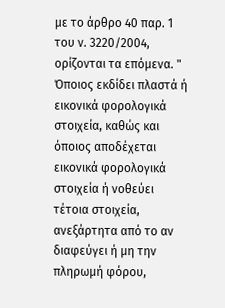με το άρθρο 40 παρ. 1 του ν. 3220/2004, ορίζονται τα επόμενα. " Όποιος εκδίδει πλαστά ή εικονικά φορολογικά στοιχεία, καθώς και όποιος αποδέχεται εικονικά φορολογικά στοιχεία ή νοθεύει τέτοια στοιχεία, ανεξάρτητα από το αν διαφεύγει ή μη την πληρωμή φόρου,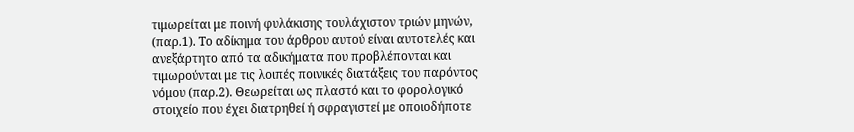τιμωρείται με ποινή φυλάκισης τουλάχιστον τριών μηνών, (παρ.1). Το αδίκημα του άρθρου αυτού είναι αυτοτελές και ανεξάρτητο από τα αδικήματα που προβλέπονται και τιμωρούνται με τις λοιπές ποινικές διατάξεις του παρόντος νόμου (παρ.2). Θεωρείται ως πλαστό και το φορολογικό στοιχείο που έχει διατρηθεί ή σφραγιστεί με οποιοδήποτε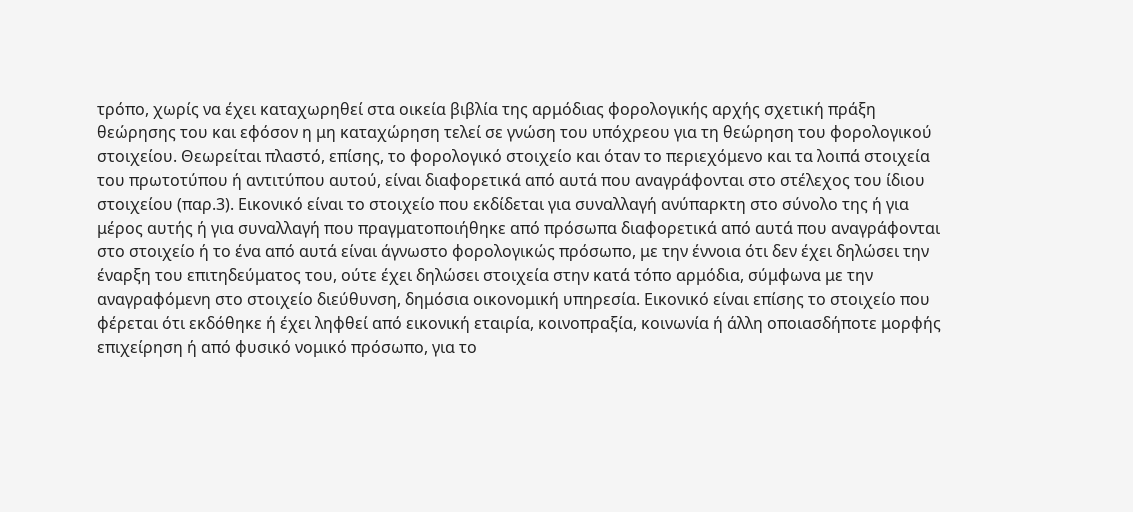τρόπο, χωρίς να έχει καταχωρηθεί στα οικεία βιβλία της αρμόδιας φορολογικής αρχής σχετική πράξη θεώρησης του και εφόσον η μη καταχώρηση τελεί σε γνώση του υπόχρεου για τη θεώρηση του φορολογικού στοιχείου. Θεωρείται πλαστό, επίσης, το φορολογικό στοιχείο και όταν το περιεχόμενο και τα λοιπά στοιχεία του πρωτοτύπου ή αντιτύπου αυτού, είναι διαφορετικά από αυτά που αναγράφονται στο στέλεχος του ίδιου στοιχείου (παρ.3). Εικονικό είναι το στοιχείο που εκδίδεται για συναλλαγή ανύπαρκτη στο σύνολο της ή για μέρος αυτής ή για συναλλαγή που πραγματοποιήθηκε από πρόσωπα διαφορετικά από αυτά που αναγράφονται στο στοιχείο ή το ένα από αυτά είναι άγνωστο φορολογικώς πρόσωπο, με την έννοια ότι δεν έχει δηλώσει την έναρξη του επιτηδεύματος του, ούτε έχει δηλώσει στοιχεία στην κατά τόπο αρμόδια, σύμφωνα με την αναγραφόμενη στο στοιχείο διεύθυνση, δημόσια οικονομική υπηρεσία. Εικονικό είναι επίσης το στοιχείο που φέρεται ότι εκδόθηκε ή έχει ληφθεί από εικονική εταιρία, κοινοπραξία, κοινωνία ή άλλη οποιασδήποτε μορφής επιχείρηση ή από φυσικό νομικό πρόσωπο, για το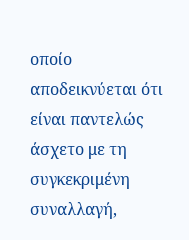οποίο αποδεικνύεται ότι είναι παντελώς άσχετο με τη συγκεκριμένη συναλλαγή,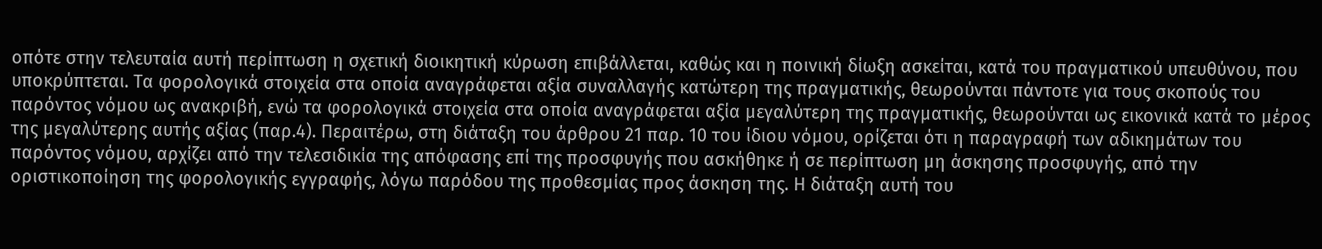οπότε στην τελευταία αυτή περίπτωση η σχετική διοικητική κύρωση επιβάλλεται, καθώς και η ποινική δίωξη ασκείται, κατά του πραγματικού υπευθύνου, που υποκρύπτεται. Τα φορολογικά στοιχεία στα οποία αναγράφεται αξία συναλλαγής κατώτερη της πραγματικής, θεωρούνται πάντοτε για τους σκοπούς του παρόντος νόμου ως ανακριβή, ενώ τα φορολογικά στοιχεία στα οποία αναγράφεται αξία μεγαλύτερη της πραγματικής, θεωρούνται ως εικονικά κατά το μέρος της μεγαλύτερης αυτής αξίας (παρ.4). Περαιτέρω, στη διάταξη του άρθρου 21 παρ. 10 του ίδιου νόμου, ορίζεται ότι η παραγραφή των αδικημάτων του παρόντος νόμου, αρχίζει από την τελεσιδικία της απόφασης επί της προσφυγής που ασκήθηκε ή σε περίπτωση μη άσκησης προσφυγής, από την οριστικοποίηση της φορολογικής εγγραφής, λόγω παρόδου της προθεσμίας προς άσκηση της. Η διάταξη αυτή του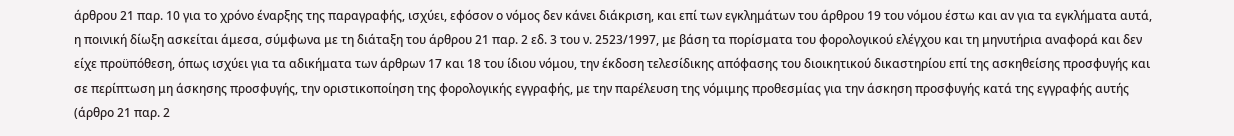άρθρου 21 παρ. 10 για το χρόνο έναρξης της παραγραφής, ισχύει, εφόσον ο νόμος δεν κάνει διάκριση, και επί των εγκλημάτων του άρθρου 19 του νόμου έστω και αν για τα εγκλήματα αυτά, η ποινική δίωξη ασκείται άμεσα, σύμφωνα με τη διάταξη του άρθρου 21 παρ. 2 εδ. 3 του ν. 2523/1997, με βάση τα πορίσματα του φορολογικού ελέγχου και τη μηνυτήρια αναφορά και δεν είχε προϋπόθεση, όπως ισχύει για τα αδικήματα των άρθρων 17 και 18 του ίδιου νόμου, την έκδοση τελεσίδικης απόφασης του διοικητικού δικαστηρίου επί της ασκηθείσης προσφυγής και σε περίπτωση μη άσκησης προσφυγής, την οριστικοποίηση της φορολογικής εγγραφής, με την παρέλευση της νόμιμης προθεσμίας για την άσκηση προσφυγής κατά της εγγραφής αυτής (άρθρο 21 παρ. 2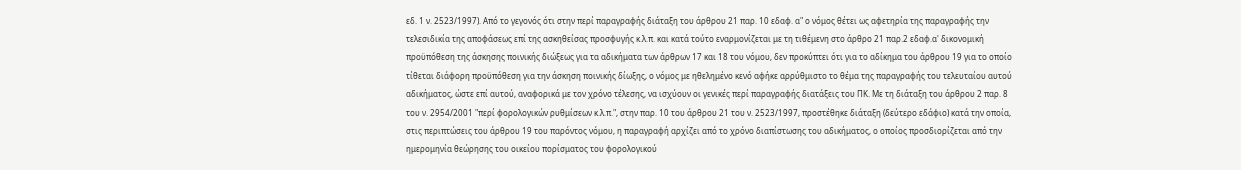εδ. 1 ν. 2523/1997). Από το γεγονός ότι στην περί παραγραφής διάταξη του άρθρου 21 παρ. 10 εδαφ. α" ο νόμος θέτει ως αφετηρία της παραγραφής την τελεσιδικία της αποφάσεως επί της ασκηθείσας προσφυγής κ.λ.π. και κατά τούτο εναρμονίζεται με τη τιθέμενη στο άρθρο 21 παρ.2 εδαφ.α' δικονομική προϋπόθεση της άσκησης ποινικής διώξεως για τα αδικήματα των άρθρων 17 και 18 του νόμου, δεν προκύπτει ότι για το αδίκημα του άρθρου 19 για το οποίο τίθεται διάφορη προϋπόθεση για την άσκηση ποινικής δίωξης, ο νόμος με ηθελημένο κενό αφήκε αρρύθμιστο το θέμα της παραγραφής του τελευταίου αυτού αδικήματος, ώστε επί αυτού, αναφορικά με τον χρόνο τέλεσης, να ισχύουν οι γενικές περί παραγραφής διατάξεις του ΠΚ. Με τη διάταξη του άρθρου 2 παρ. 8 του ν. 2954/2001 "περί φορολογικών ρυθμίσεων κ.λ.π.", στην παρ. 10 του άρθρου 21 του ν. 2523/1997, προστέθηκε διάταξη (δεύτερο εδάφιο) κατά την οποία, στις περιπτώσεις του άρθρου 19 του παρόντος νόμου, η παραγραφή αρχίζει από το χρόνο διαπίστωσης του αδικήματος, ο οποίος προσδιορίζεται από την ημερομηνία θεώρησης του οικείου πορίσματος του φορολογικού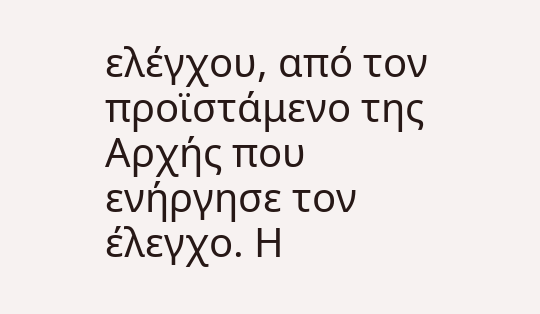ελέγχου, από τον προϊστάμενο της Αρχής που ενήργησε τον έλεγχο. Η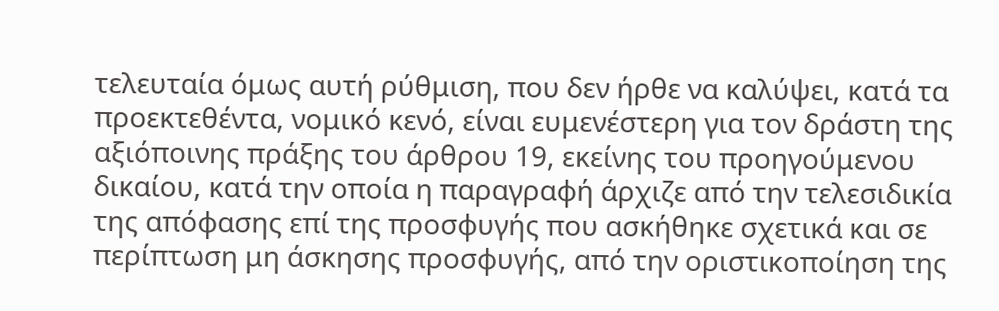τελευταία όμως αυτή ρύθμιση, που δεν ήρθε να καλύψει, κατά τα προεκτεθέντα, νομικό κενό, είναι ευμενέστερη για τον δράστη της αξιόποινης πράξης του άρθρου 19, εκείνης του προηγούμενου δικαίου, κατά την οποία η παραγραφή άρχιζε από την τελεσιδικία της απόφασης επί της προσφυγής που ασκήθηκε σχετικά και σε περίπτωση μη άσκησης προσφυγής, από την οριστικοποίηση της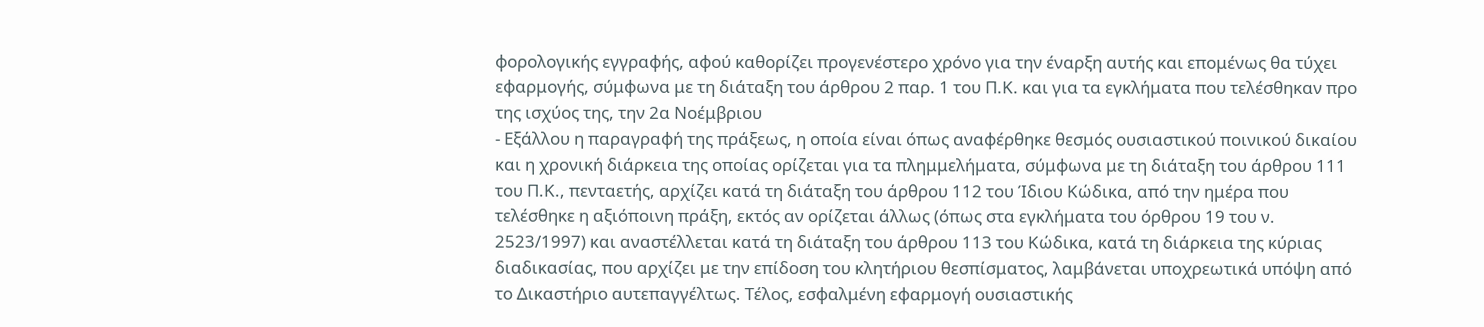φορολογικής εγγραφής, αφού καθορίζει προγενέστερο χρόνο για την έναρξη αυτής και επομένως θα τύχει εφαρμογής, σύμφωνα με τη διάταξη του άρθρου 2 παρ. 1 του Π.Κ. και για τα εγκλήματα που τελέσθηκαν προ της ισχύος της, την 2α Νοέμβριου
- Εξάλλου η παραγραφή της πράξεως, η οποία είναι όπως αναφέρθηκε θεσμός ουσιαστικού ποινικού δικαίου και η χρονική διάρκεια της οποίας ορίζεται για τα πλημμελήματα, σύμφωνα με τη διάταξη του άρθρου 111 του Π.Κ., πενταετής, αρχίζει κατά τη διάταξη του άρθρου 112 του Ίδιου Κώδικα, από την ημέρα που τελέσθηκε η αξιόποινη πράξη, εκτός αν ορίζεται άλλως (όπως στα εγκλήματα του όρθρου 19 του ν. 2523/1997) και αναστέλλεται κατά τη διάταξη του άρθρου 113 του Κώδικα, κατά τη διάρκεια της κύριας διαδικασίας, που αρχίζει με την επίδοση του κλητήριου θεσπίσματος, λαμβάνεται υποχρεωτικά υπόψη από το Δικαστήριο αυτεπαγγέλτως. Τέλος, εσφαλμένη εφαρμογή ουσιαστικής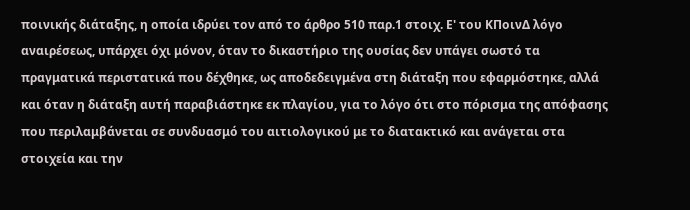ποινικής διάταξης, η οποία ιδρύει τον από το άρθρο 510 παρ.1 στοιχ. Ε' του ΚΠοινΔ λόγο αναιρέσεως, υπάρχει όχι μόνον, όταν το δικαστήριο της ουσίας δεν υπάγει σωστό τα πραγματικά περιστατικά που δέχθηκε, ως αποδεδειγμένα στη διάταξη που εφαρμόστηκε, αλλά και όταν η διάταξη αυτή παραβιάστηκε εκ πλαγίου, για το λόγο ότι στο πόρισμα της απόφασης που περιλαμβάνεται σε συνδυασμό του αιτιολογικού με το διατακτικό και ανάγεται στα στοιχεία και την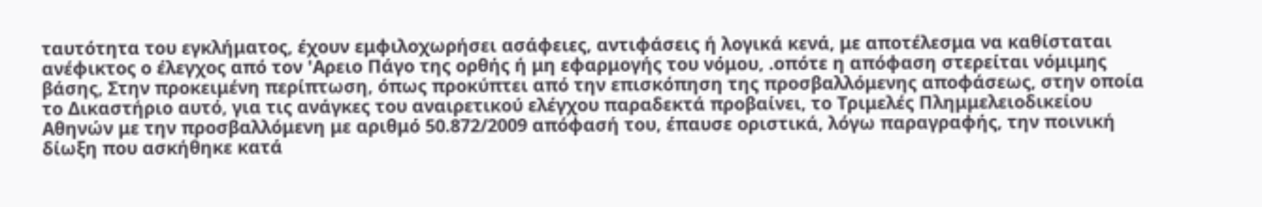ταυτότητα του εγκλήματος, έχουν εμφιλοχωρήσει ασάφειες, αντιφάσεις ή λογικά κενά, με αποτέλεσμα να καθίσταται ανέφικτος ο έλεγχος από τον 'Αρειο Πάγο της ορθής ή μη εφαρμογής του νόμου, .οπότε η απόφαση στερείται νόμιμης βάσης, Στην προκειμένη περίπτωση, όπως προκύπτει από την επισκόπηση της προσβαλλόμενης αποφάσεως, στην οποία το Δικαστήριο αυτό, για τις ανάγκες του αναιρετικού ελέγχου παραδεκτά προβαίνει, το Τριμελές Πλημμελειοδικείου Αθηνών με την προσβαλλόμενη με αριθμό 50.872/2009 απόφασή του, έπαυσε οριστικά, λόγω παραγραφής, την ποινική δίωξη που ασκήθηκε κατά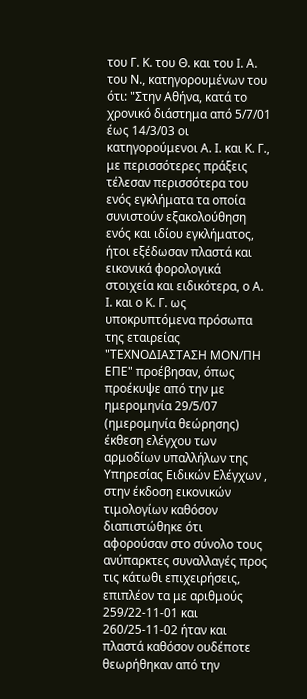του Γ. Κ. του Θ. και του Ι. Α. του Ν., κατηγορουμένων του ότι: "Στην Αθήνα, κατά το χρονικό διάστημα από 5/7/01 έως 14/3/03 οι κατηγορούμενοι Α. Ι. και Κ. Γ., με περισσότερες πράξεις τέλεσαν περισσότερα του ενός εγκλήματα τα οποία συνιστούν εξακολούθηση ενός και ιδίου εγκλήματος, ήτοι εξέδωσαν πλαστά και εικονικά φορολογικά στοιχεία και ειδικότερα, ο Α. Ι. και ο Κ. Γ. ως υποκρυπτόμενα πρόσωπα της εταιρείας "ΤΕΧΝΟΔΙΑΣΤΑΣΗ ΜΟΝ/ΠΗ ΕΠΕ" προέβησαν, όπως προέκυψε από την με ημερομηνία 29/5/07 (ημερομηνία θεώρησης) έκθεση ελέγχου των αρμοδίων υπαλλήλων της Υπηρεσίας Ειδικών Ελέγχων , στην έκδοση εικονικών τιμολογίων καθόσον διαπιστώθηκε ότι αφορούσαν στο σύνολο τους ανύπαρκτες συναλλαγές προς τις κάτωθι επιχειρήσεις, επιπλέον τα με αριθμούς 259/22-11-01 και 260/25-11-02 ήταν και πλαστά καθόσον ουδέποτε θεωρήθηκαν από την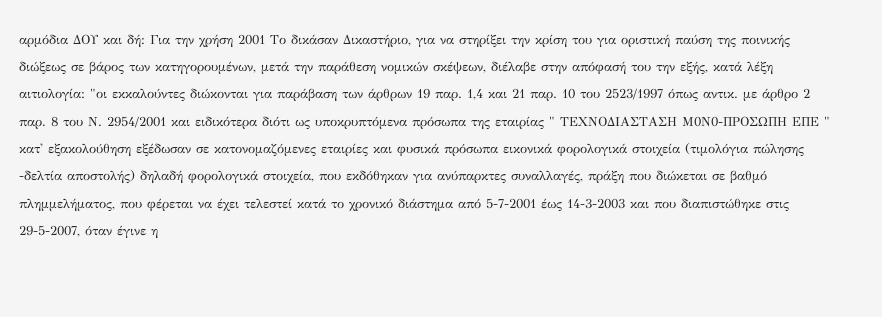αρμόδια ΔΟΥ και δή: Για την χρήση 2001 Το δικάσαν Δικαστήριο, για να στηρίξει την κρίση του για οριστική παύση της ποινικής διώξεως σε βάρος των κατηγορουμένων, μετά την παράθεση νομικών σκέψεων, διέλαβε στην απόφασή του την εξής, κατά λέξη αιτιολογία: "οι εκκαλούντες διώκονται για παράβαση των άρθρων 19 παρ. 1,4 και 21 παρ. 10 του 2523/1997 όπως αντικ. με άρθρο 2 παρ. 8 του Ν. 2954/2001 και ειδικότερα διότι ως υποκρυπτόμενα πρόσωπα της εταιρίας " ΤΕΧΝΟΔΙΑΣΤΑΣΗ Μ0Ν0-ΠΡΟΣΩΠΗ ΕΠΕ " κατ' εξακολούθηση εξέδωσαν σε κατονομαζόμενες εταιρίες και φυσικά πρόσωπα εικονικά φορολογικά στοιχεία (τιμολόγια πώλησης -δελτία αποστολής) δηλαδή φορολογικά στοιχεία, που εκδόθηκαν για ανύπαρκτες συναλλαγές, πράξη που διώκεται σε βαθμό πλημμελήματος, που φέρεται να έχει τελεστεί κατά το χρονικό διάστημα από 5-7-2001 έως 14-3-2003 και που διαπιστώθηκε στις 29-5-2007, όταν έγινε η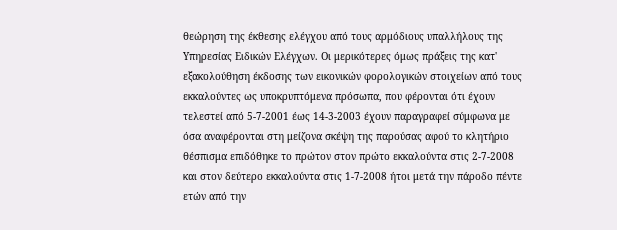θεώρηση της έκθεσης ελέγχου από τους αρμόδιους υπαλλήλους της Υπηρεσίας Ειδικών Ελέγχων. Οι μερικότερες όμως πράξεις της κατ' εξακολούθηση έκδοσης των εικονικών φορολογικών στοιχείων από τους εκκαλούντες ως υποκρυπτόμενα πρόσωπα, που φέρονται ότι έχουν τελεστεί από 5-7-2001 έως 14-3-2003 έχουν παραγραφεί σύμφωνα με όσα αναφέρονται στη μείζονα σκέψη της παρούσας αφού το κλητήριο θέσπισμα επιδόθηκε το πρώτον στον πρώτο εκκαλούντα στις 2-7-2008 και στον δεύτερο εκκαλούντα στις 1-7-2008 ήτοι μετά την πάροδο πέντε ετών από την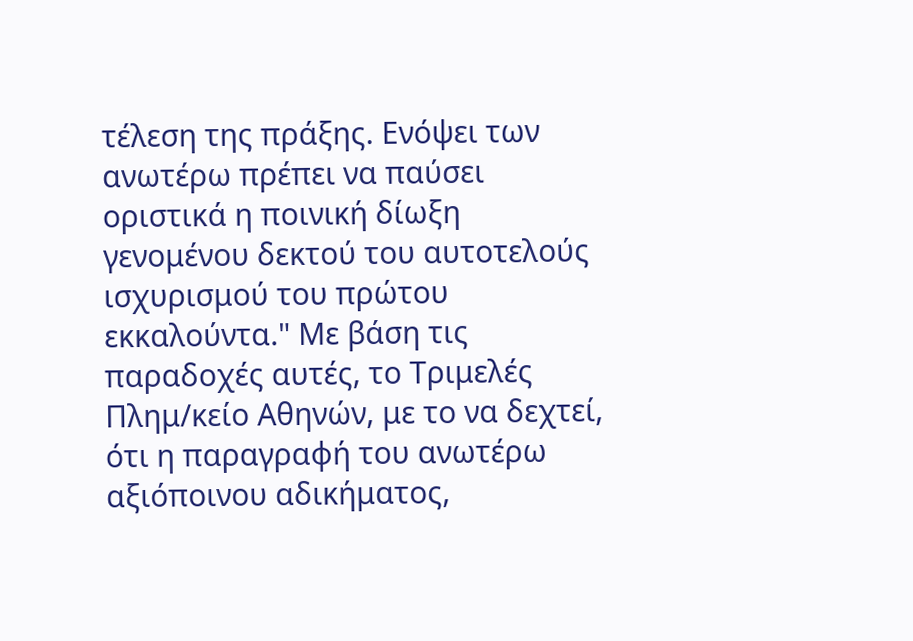τέλεση της πράξης. Ενόψει των ανωτέρω πρέπει να παύσει οριστικά η ποινική δίωξη γενομένου δεκτού του αυτοτελούς ισχυρισμού του πρώτου εκκαλούντα." Με βάση τις παραδοχές αυτές, το Τριμελές Πλημ/κείο Αθηνών, με το να δεχτεί, ότι η παραγραφή του ανωτέρω αξιόποινου αδικήματος,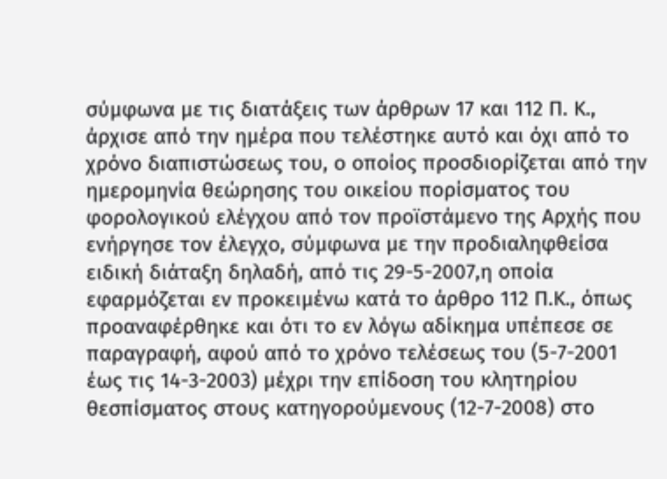σύμφωνα με τις διατάξεις των άρθρων 17 και 112 Π. Κ., άρχισε από την ημέρα που τελέστηκε αυτό και όχι από το χρόνο διαπιστώσεως του, ο οποίος προσδιορίζεται από την ημερομηνία θεώρησης του οικείου πορίσματος του φορολογικού ελέγχου από τον προϊστάμενο της Αρχής που ενήργησε τον έλεγχο, σύμφωνα με την προδιαληφθείσα ειδική διάταξη δηλαδή, από τις 29-5-2007,η οποία εφαρμόζεται εν προκειμένω κατά το άρθρο 112 Π.Κ., όπως προαναφέρθηκε και ότι το εν λόγω αδίκημα υπέπεσε σε παραγραφή, αφού από το χρόνο τελέσεως του (5-7-2001 έως τις 14-3-2003) μέχρι την επίδοση του κλητηρίου θεσπίσματος στους κατηγορούμενους (12-7-2008) στο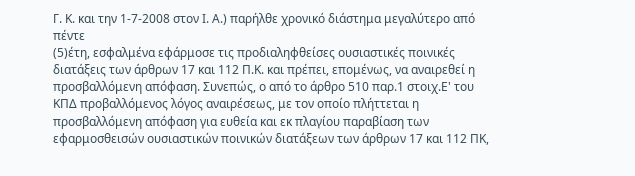Γ. Κ. και την 1-7-2008 στον Ι. Α.) παρήλθε χρονικό διάστημα μεγαλύτερο από πέντε
(5)έτη, εσφαλμένα εφάρμοσε τις προδιαληφθείσες ουσιαστικές ποινικές διατάξεις των άρθρων 17 και 112 Π.Κ. και πρέπει, επομένως, να αναιρεθεί η προσβαλλόμενη απόφαση. Συνεπώς, ο από το άρθρο 510 παρ.1 στοιχ.Ε' του ΚΠΔ προβαλλόμενος λόγος αναιρέσεως, με τον οποίο πλήττεται η προσβαλλόμενη απόφαση για ευθεία και εκ πλαγίου παραβίαση των εφαρμοσθεισών ουσιαστικών ποινικών διατάξεων των άρθρων 17 και 112 ΠΚ,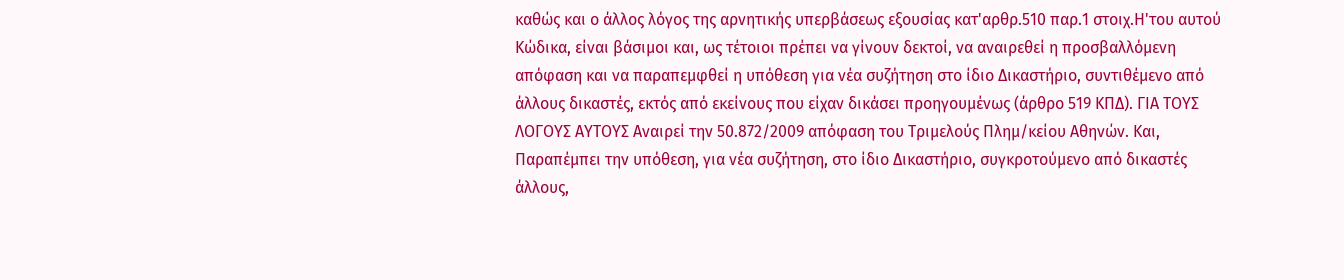καθώς και ο άλλος λόγος της αρνητικής υπερβάσεως εξουσίας κατ'αρθρ.510 παρ.1 στοιχ.Η'του αυτού Κώδικα, είναι βάσιμοι και, ως τέτοιοι πρέπει να γίνουν δεκτοί, να αναιρεθεί η προσβαλλόμενη απόφαση και να παραπεμφθεί η υπόθεση για νέα συζήτηση στο ίδιο Δικαστήριο, συντιθέμενο από άλλους δικαστές, εκτός από εκείνους που είχαν δικάσει προηγουμένως (άρθρο 519 ΚΠΔ). ΓΙΑ ΤΟΥΣ ΛΟΓΟΥΣ ΑΥΤΟΥΣ Αναιρεί την 50.872/2009 απόφαση του Τριμελούς Πλημ/κείου Αθηνών. Και, Παραπέμπει την υπόθεση, για νέα συζήτηση, στο ίδιο Δικαστήριο, συγκροτούμενο από δικαστές άλλους,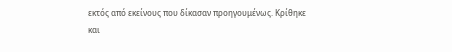εκτός από εκείνους που δίκασαν προηγουμένως. Κρίθηκε και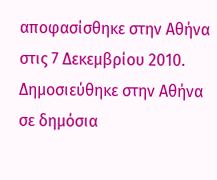αποφασίσθηκε στην Αθήνα στις 7 Δεκεμβρίου 2010. Δημοσιεύθηκε στην Αθήνα σε δημόσια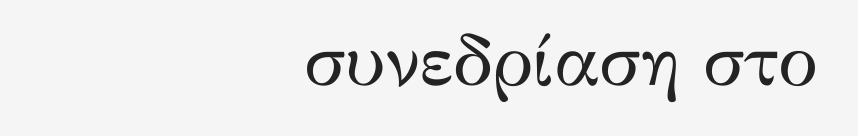συνεδρίαση στο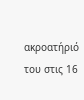ακροατήριό του στις 16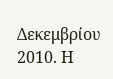Δεκεμβρίου 2010. Η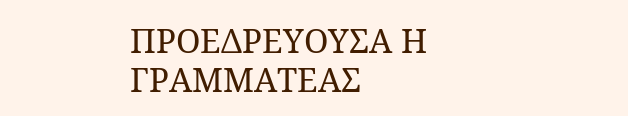ΠΡΟΕΔΡΕΥΟΥΣΑ Η ΓΡΑΜΜΑΤΕΑΣ